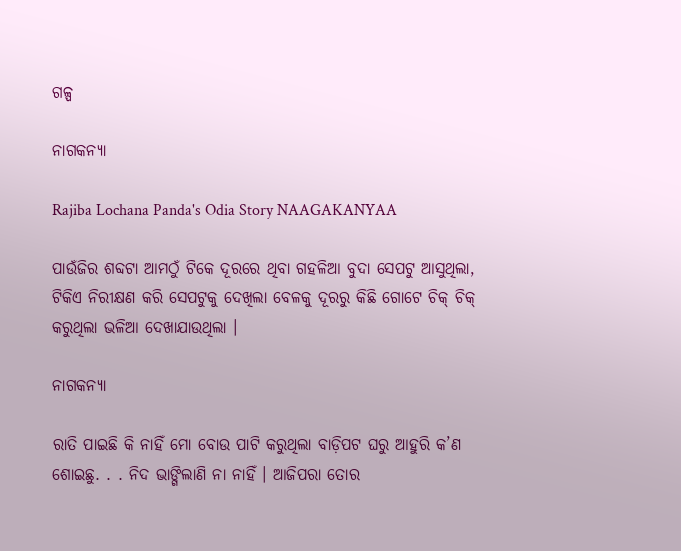ଗଳ୍ପ

ନାଗକନ୍ୟା

Rajiba Lochana Panda's Odia Story NAAGAKANYAA

ପାଉଁଜିର ଶବ୍ଦଟା ଆମଠୁଁ ଟିକେ ଦୂରରେ ଥିବା ଗହଳିଆ ବୁଦା ସେପଟୁ ଆସୁଥିଲା, ଟିକିଏ ନିରୀକ୍ଷଣ କରି ସେପଟୁକୁ ଦେଖିଲା ବେଳକୁ ଦୂରରୁ କିଛି ଗୋଟେ ଚିକ୍ ଚିକ୍ କରୁଥିଲା ଭଳିଆ ଦେଖାଯାଉଥିଲା ।

ନାଗକନ୍ୟା

ରାତି ପାଇଛି କି ନାହିଁ ମୋ ବୋଉ ପାଟି କରୁଥିଲା ବାଡ଼ିପଟ ଘରୁ ଆହୁରି କ’ଣ ଶୋଇଛୁ. . . ନିଦ ଭାଙ୍ଗିଲାଣି ନା ନାହିଁ । ଆଜିପରା ତୋର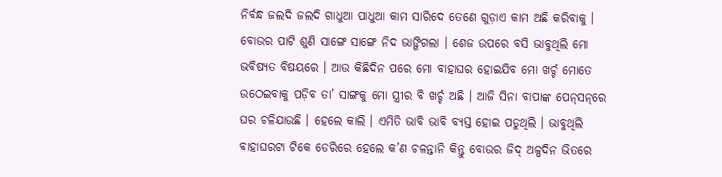ନିର୍ବନ୍ଧ ଜଲଦି ଜଲଦି ଗାଧୁଆ ପାଧୁଆ କାମ ସାରିଦେ ତେଣେ ଗୁଡ଼ାଏ କାମ ଅଛି କରିବାକୁ । ବୋଉର ପାଟି ଶୁଣି ସାଙ୍ଗେ ସାଙ୍ଗେ ନିଦ ଭାଙ୍ଗିଗଲା । ଶେଜ ଉପରେ ବସି ଭାବୁଥିଲି ମୋ ଭବିଷ୍ୟତ ବିଷୟରେ । ଆଉ କିଛିଦିନ ପରେ ମୋ ବାହାଘର ହୋଇଯିବ ମୋ ଖର୍ଚ୍ଚ ମୋତେ ଉଠେଇବାକୁ ପଡ଼ିବ ତା’ ସାଙ୍ଗକୁ ମୋ ସ୍ତ୍ରୀର ବି ଖର୍ଚ୍ଚ ଅଛି । ଆଜି ସିନା ବାପାଙ୍କ ପେନ୍‌ସନ୍‌ରେ ଘର ଚଳିଯାଉଛି । ହେଲେ କାଲି । ଏମିତି ଭାବି ଭାବି ବ୍ୟସ୍ତ ହୋଇ ପଡୁଥିଲି । ଭାବୁଥିଲି ବାହାଘରଟା ଟିକେ ଡେରିରେ ହେଲେ କ’ଣ ଚଳନ୍ତାନି କିନ୍ତୁ ବୋଉର ଜିଦ୍ ଅଳ୍ପଦିନ ଭିତରେ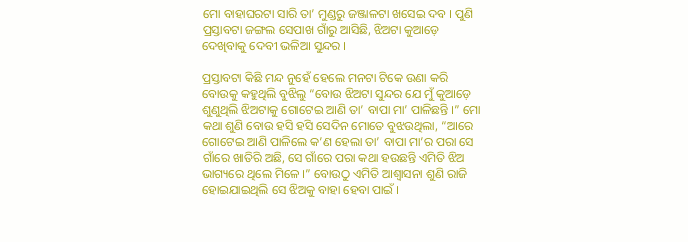ମୋ ବାହାଘରଟା ସାରି ତା’ ମୁଣ୍ଡରୁ ଜଞ୍ଜାଳଟା ଖସେଇ ଦବ । ପୁଣି ପ୍ରସ୍ତାବଟା ଜଙ୍ଗଲ ସେପାଖ ଗାଁରୁ ଆସିଛି, ଝିଅଟା କୁଆଡ଼େ ଦେଖିବାକୁ ଦେବୀ ଭଳିଆ ସୁନ୍ଦର ।

ପ୍ରସ୍ତାବଟା କିଛି ମନ୍ଦ ନୁହେଁ ହେଲେ ମନଟା ଟିକେ ଉଣା କରି ବୋଉକୁ କହୁଥିଲି ବୁଝିଲୁ “ବୋଉ ଝିଅଟା ସୁନ୍ଦର ଯେ ମୁଁ କୁଆଡ଼େ ଶୁଣୁଥିଲି ଝିଅଟାକୁ ଗୋଟେଇ ଆଣି ତା’ ବାପା ମା’ ପାଳିଛନ୍ତି ।” ମୋ କଥା ଶୁଣି ବୋଉ ହସି ହସି ସେଦିନ ମୋତେ ବୁଝଉଥିଲା, “ଆରେ ଗୋଟେଇ ଆଣି ପାଳିଲେ କ’ଣ ହେଲା ତା’ ବାପା ମା’ର ପରା ସେ ଗାଁରେ ଖାତିରି ଅଛି, ସେ ଗାଁରେ ପରା କଥା ହଉଛନ୍ତି ଏମିତି ଝିଅ ଭାଗ୍ୟରେ ଥିଲେ ମିଳେ ।” ବୋଉଠୁ ଏମିତି ଆଶ୍ୱାସନା ଶୁଣି ରାଜି ହୋଇଯାଇଥିଲି ସେ ଝିଅକୁ ବାହା ହେବା ପାଇଁ ।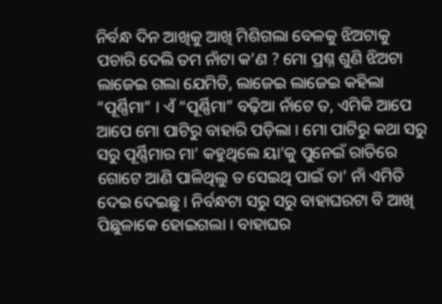ନିର୍ବନ୍ଧ ଦିନ ଆଖିକୁ ଆଖି ମିଶିଗଲା ବେଳକୁ ଝିଅଟାକୁ ପଚାରି ଦେଲି ତମ ନାଁଟା କ’ଣ ? ମୋ ପ୍ରଶ୍ନ ଶୁଣି ଝିଅଟା ଲାଜେଇ ଗଲା ଯେମିତି, ଲାଜେଇ ଲାଜେଇ କହିଲା “ପୂର୍ଣ୍ଣିମା” । ଏଁ “ପୂର୍ଣ୍ଣିମା” ବଢ଼ିଆ ନାଁଟେ ତ, ଏମିକି ଆପେ ଆପେ ମୋ ପାଟିରୁ ବାହାରି ପଡ଼ିଲା । ମୋ ପାଟିରୁ କଥା ସରୁ ସରୁ ପୂର୍ଣ୍ଣିମାର ମା’ କହୁଥିଲେ ୟା’କୁ ପୁନେଇଁ ରାତିରେ ଗୋଟେ ଆଣି ପାଳିଥିଲୁ ତ ସେଇଥି ପାଇଁ ତା’ ନାଁ ଏମିତି ଦେଇ ଦେଇଛୁ । ନିର୍ବନ୍ଧଟା ସରୁ ସରୁ ବାହାଘରଟା ବି ଆଖି ପିଛୁଳାକେ ହୋଇଗଲା । ବାହାଘର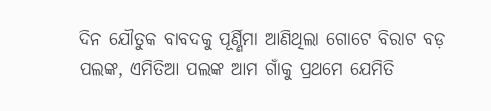ଦିନ ଯୌତୁକ ବାବଦକୁ ପୂର୍ଣ୍ଣିମା ଆଣିଥିଲା ଗୋଟେ ବିରାଟ ବଡ଼ ପଲଙ୍କ, ଏମିତିଆ ପଲଙ୍କ ଆମ ଗାଁକୁ ପ୍ରଥମେ ଯେମିତି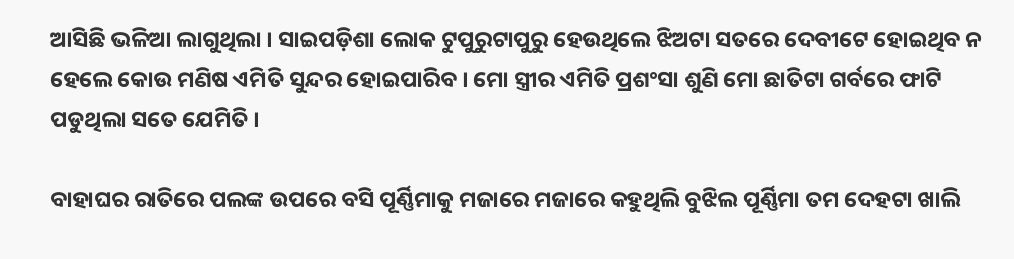ଆସିଛି ଭଳିଆ ଲାଗୁଥିଲା । ସାଇପଡ଼ିଶା ଲୋକ ଟୁପୁରୁଟାପୁରୁ ହେଉଥିଲେ ଝିଅଟା ସତରେ ଦେବୀଟେ ହୋଇଥିବ ନ ହେଲେ କୋଉ ମଣିଷ ଏମିତି ସୁନ୍ଦର ହୋଇପାରିବ । ମୋ ସ୍ତ୍ରୀର ଏମିତି ପ୍ରଶଂସା ଶୁଣି ମୋ ଛାତିଟା ଗର୍ବରେ ଫାଟି ପଡୁଥିଲା ସତେ ଯେମିତି ।

ବାହାଘର ରାତିରେ ପଲଙ୍କ ଉପରେ ବସି ପୂର୍ଣ୍ଣିମାକୁ ମଜାରେ ମଜାରେ କହୁଥିଲି ବୁଝିଲ ପୂର୍ଣ୍ଣିମା ତମ ଦେହଟା ଖାଲି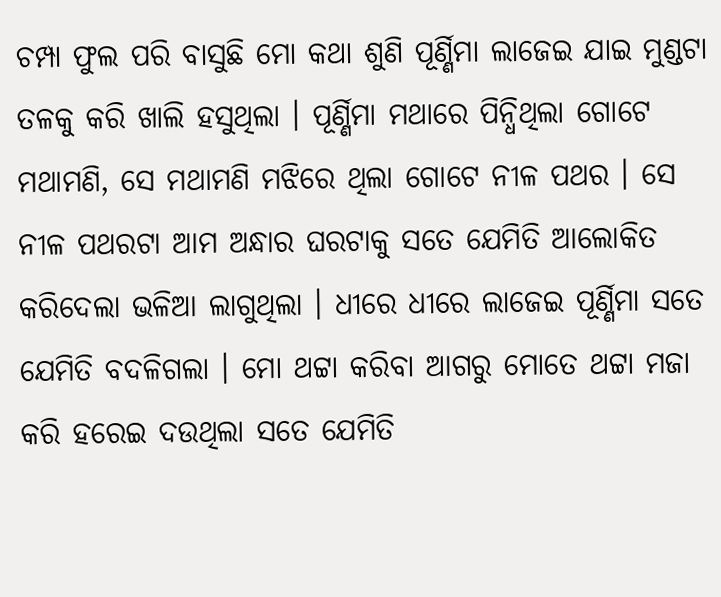ଚମ୍ପା ଫୁଲ ପରି ବାସୁଛି ମୋ କଥା ଶୁଣି ପୂର୍ଣ୍ଣିମା ଲାଜେଇ ଯାଇ ମୁଣ୍ଡଟା ତଳକୁ କରି ଖାଲି ହସୁଥିଲା । ପୂର୍ଣ୍ଣିମା ମଥାରେ ପିନ୍ଧିଥିଲା ଗୋଟେ ମଥାମଣି, ସେ ମଥାମଣି ମଝିରେ ଥିଲା ଗୋଟେ ନୀଳ ପଥର । ସେ ନୀଳ ପଥରଟା ଆମ ଅନ୍ଧାର ଘରଟାକୁ ସତେ ଯେମିତି ଆଲୋକିତ କରିଦେଲା ଭଳିଆ ଲାଗୁଥିଲା । ଧୀରେ ଧୀରେ ଲାଜେଇ ପୂର୍ଣ୍ଣିମା ସତେ ଯେମିତି ବଦଳିଗଲା । ମୋ ଥଟ୍ଟା କରିବା ଆଗରୁ ମୋତେ ଥଟ୍ଟା ମଜା କରି ହରେଇ ଦଉଥିଲା ସତେ ଯେମିତି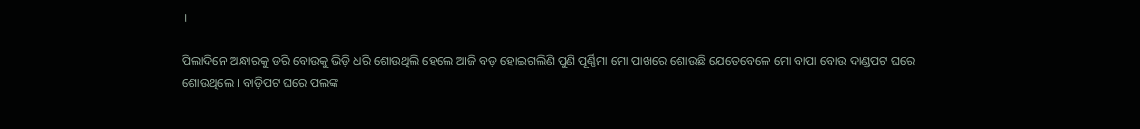।

ପିଲାଦିନେ ଅନ୍ଧାରକୁ ଡରି ବୋଉକୁ ଭିଡ଼ି ଧରି ଶୋଉଥିଲି ହେଲେ ଆଜି ବଡ଼ ହୋଇଗଲିଣି ପୁଣି ପୂର୍ଣ୍ଣିମା ମୋ ପାଖରେ ଶୋଉଛି ଯେତେବେଳେ ମୋ ବାପା ବୋଉ ଦାଣ୍ଡପଟ ଘରେ ଶୋଉଥିଲେ । ବାଡ଼ିପଟ ଘରେ ପଲଙ୍କ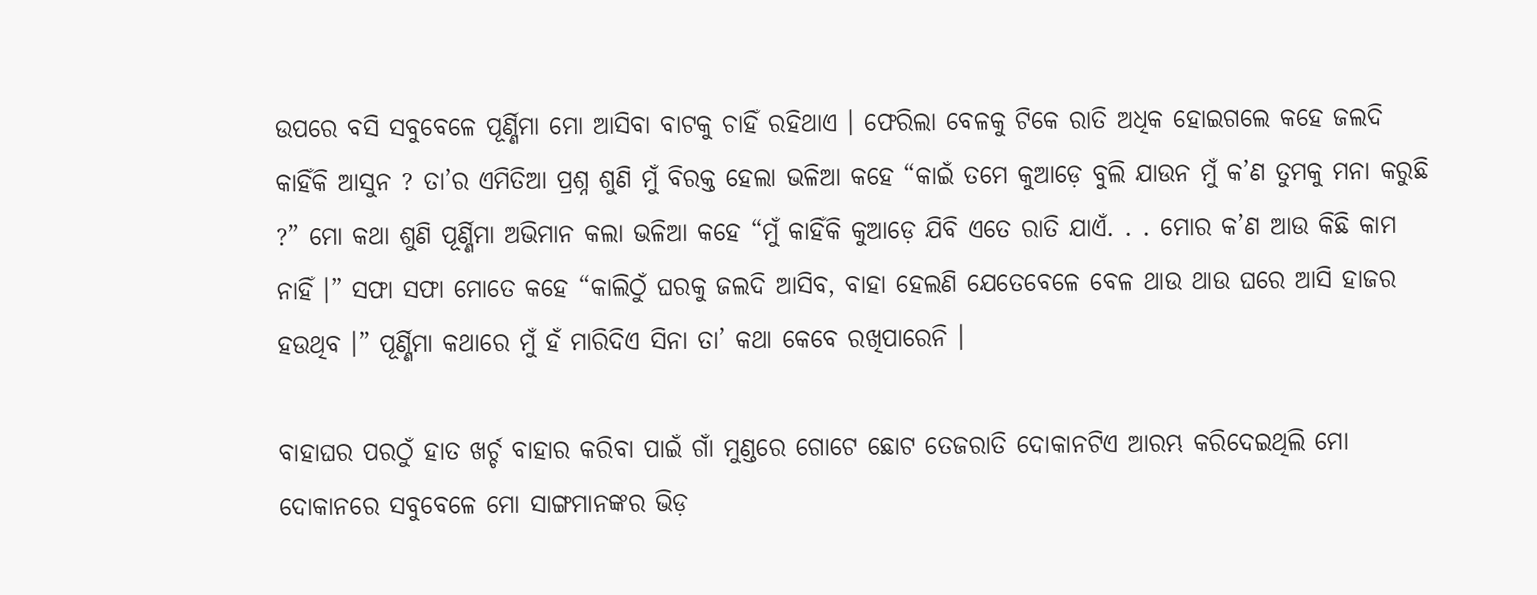ଉପରେ ବସି ସବୁବେଳେ ପୂର୍ଣ୍ଣିମା ମୋ ଆସିବା ବାଟକୁ ଚାହିଁ ରହିଥାଏ । ଫେରିଲା ବେଳକୁ ଟିକେ ରାତି ଅଧିକ ହୋଇଗଲେ କହେ ଜଲଦି କାହିଁକି ଆସୁନ ? ତା’ର ଏମିତିଆ ପ୍ରଶ୍ନ ଶୁଣି ମୁଁ ବିରକ୍ତ ହେଲା ଭଳିଆ କହେ “କାଇଁ ତମେ କୁଆଡ଼େ ବୁଲି ଯାଉନ ମୁଁ କ’ଣ ତୁମକୁ ମନା କରୁଛି ?” ମୋ କଥା ଶୁଣି ପୂର୍ଣ୍ଣିମା ଅଭିମାନ କଲା ଭଳିଆ କହେ “ମୁଁ କାହିଁକି କୁଆଡ଼େ ଯିବି ଏତେ ରାତି ଯାଏଁ. . . ମୋର କ’ଣ ଆଉ କିଛି କାମ ନାହିଁ ।” ସଫା ସଫା ମୋତେ କହେ “କାଲିଠୁଁ ଘରକୁ ଜଲଦି ଆସିବ, ବାହା ହେଲଣି ଯେତେବେଳେ ବେଳ ଥାଉ ଥାଉ ଘରେ ଆସି ହାଜର ହଉଥିବ ।” ପୂର୍ଣ୍ଣିମା କଥାରେ ମୁଁ ହଁ ମାରିଦିଏ ସିନା ତା’ କଥା କେବେ ରଖିପାରେନି ।

ବାହାଘର ପରଠୁଁ ହାତ ଖର୍ଚ୍ଚ ବାହାର କରିବା ପାଇଁ ଗାଁ ମୁଣ୍ଡରେ ଗୋଟେ ଛୋଟ ତେଜରାତି ଦୋକାନଟିଏ ଆରମ୍ଭ କରିଦେଇଥିଲି ମୋ ଦୋକାନରେ ସବୁବେଳେ ମୋ ସାଙ୍ଗମାନଙ୍କର ଭିଡ଼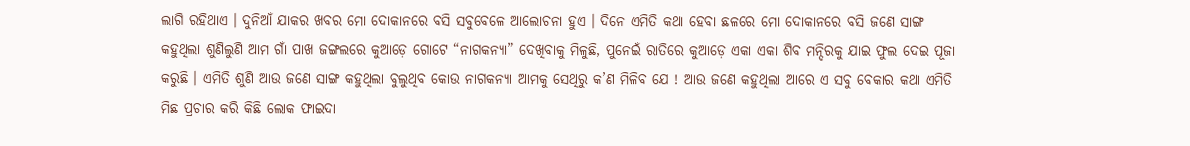ଲାଗି ରହିଥାଏ । ଦୁନିଆଁ ଯାକର ଖବର ମୋ ଦୋକାନରେ ବସି ସବୁବେଳେ ଆଲୋଚନା ହୁଏ । ଦିନେ ଏମିତି କଥା ହେବା ଛଳରେ ମୋ ଦୋକାନରେ ବସି ଜଣେ ସାଙ୍ଗ କହୁଥିଲା ଶୁଣିଲୁଣି ଆମ ଗାଁ ପାଖ ଜଙ୍ଗଲରେ କୁଆଡ଼େ ଗୋଟେ “ନାଗକନ୍ୟା” ଦେଖିବାକୁ ମିଳୁଛି, ପୁନେଇଁ ରାତିରେ କୁଆଡ଼େ ଏକା ଏକା ଶିବ ମନ୍ଦିରକୁ ଯାଇ ଫୁଲ ଦେଇ ପୂଜା କରୁଛି । ଏମିତି ଶୁଣି ଆଉ ଜଣେ ସାଙ୍ଗ କହୁଥିଲା ବୁଲୁଥିବ କୋଉ ନାଗକନ୍ୟା ଆମକୁ ସେଥିରୁ କ’ଣ ମିଳିବ ଯେ ! ଆଉ ଜଣେ କହୁଥିଲା ଆରେ ଏ ସବୁ ବେକାର କଥା ଏମିତି ମିଛ ପ୍ରଚାର କରି କିଛି ଲୋକ ଫାଇଦା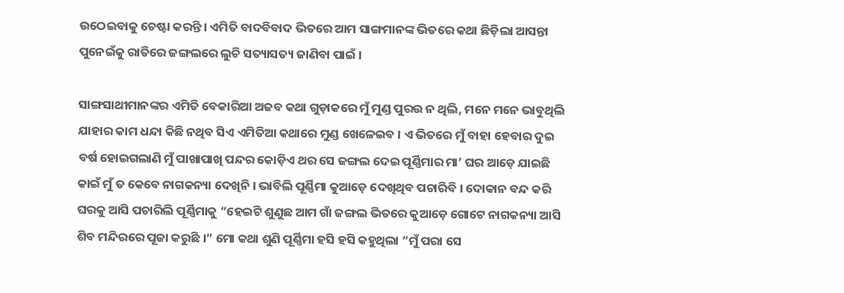ଉଠେଇବାକୁ ଚେଷ୍ଟା କରନ୍ତି । ଏମିତି ବାଦବିବାଦ ଭିତରେ ଆମ ସାଙ୍ଗମାନଙ୍କ ଭିତରେ କଥା ଛିଡ଼ିଲା ଆସନ୍ତା ପୁନେଇଁକୁ ରାତିରେ ଜଙ୍ଗଲରେ ଲୁଚି ସତ୍ୟାସତ୍ୟ ଜାଣିବା ପାଇଁ ।

ସାଙ୍ଗସାଥୀମାନଙ୍କର ଏମିତି ବେକାରିଆ ଅଜବ କଥା ଗୁଡ଼ାକରେ ମୁଁ ମୁଣ୍ଡ ପୁରଉ ନ ଥିଲି, ମନେ ମନେ ଭାବୁଥିଲି ଯାହାର କାମ ଧନ୍ଦା କିଛି ନଥିବ ସିଏ ଏମିତିଆ କଥାରେ ମୁଣ୍ଡ ଖେଳେଇବ । ଏ ଭିତରେ ମୁଁ ବାହା ହେବାର ଦୁଇ ବର୍ଷ ହୋଇଗଲାଣି ମୁଁ ପାଖାପାଖି ପନ୍ଦର କୋଡ଼ିଏ ଥର ସେ ଜଙ୍ଗଲ ଦେଇ ପୂର୍ଣ୍ଣିମାର ମା’ ଘର ଆଡ଼େ ଯାଇଛି କାଇଁ ମୁଁ ତ କେବେ ନାଗକନ୍ୟା ଦେଖିନି । ଭାବିଲି ପୂର୍ଣ୍ଣିମା କୁଆଡ଼େ ଦେଖିଥିବ ପଚାରିବି । ଦୋକାନ ବନ୍ଦ କରି ଘରକୁ ଆସି ପଚାରିଲି ପୂର୍ଣ୍ଣିମାକୁ “ହେଇଟି ଶୁଣୁଛ ଆମ ଗାଁ ଜଙ୍ଗଲ ଭିତରେ କୁଆଡ଼େ ଗୋଟେ ନାଗକନ୍ୟା ଆସି ଶିବ ମନ୍ଦିରରେ ପୂଜା କରୁଛି ।” ମୋ କଥା ଶୁଣି ପୂର୍ଣ୍ଣିମା ହସି ହସି କହୁଥିଲା “ମୁଁ ପରା ସେ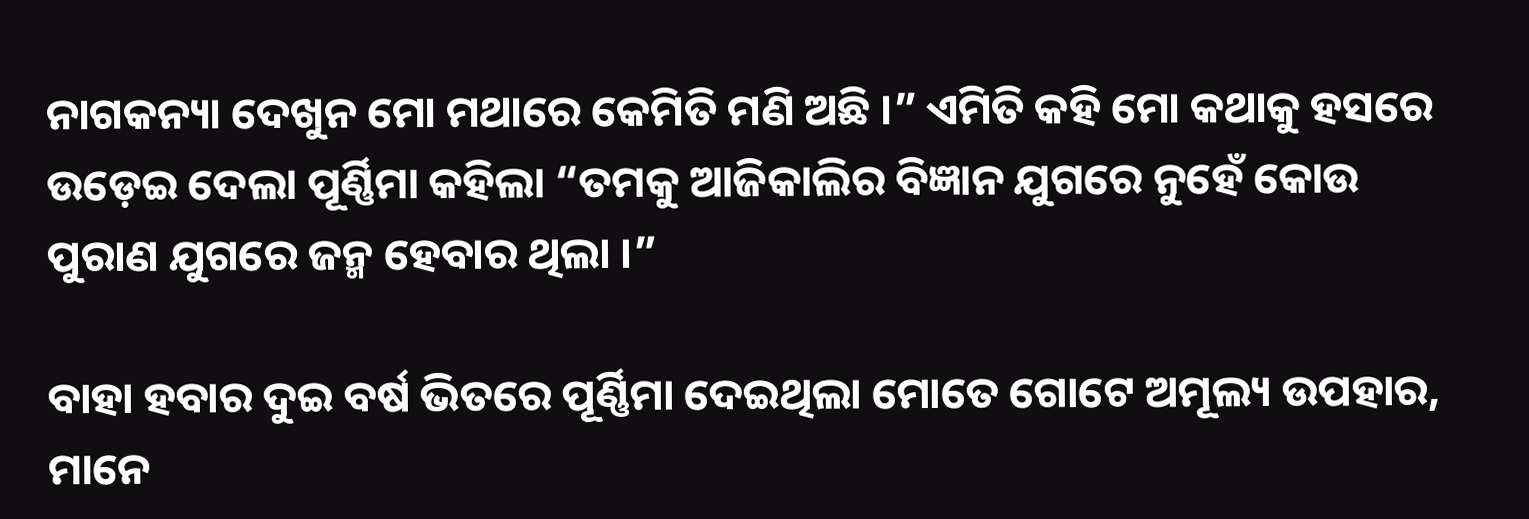ନାଗକନ୍ୟା ଦେଖୁନ ମୋ ମଥାରେ କେମିତି ମଣି ଅଛି ।” ଏମିତି କହି ମୋ କଥାକୁ ହସରେ ଉଡ଼େଇ ଦେଲା ପୂର୍ଣ୍ଣିମା କହିଲା “ତମକୁ ଆଜିକାଲିର ବିଜ୍ଞାନ ଯୁଗରେ ନୁହେଁ କୋଉ ପୁରାଣ ଯୁଗରେ ଜନ୍ମ ହେବାର ଥିଲା ।”

ବାହା ହବାର ଦୁଇ ବର୍ଷ ଭିତରେ ପୂର୍ଣ୍ଣିମା ଦେଇଥିଲା ମୋତେ ଗୋଟେ ଅମୂଲ୍ୟ ଉପହାର, ମାନେ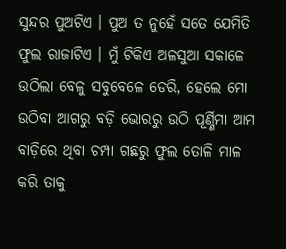ସୁନ୍ଦର ପୁଅଟିଏ । ପୁଅ ତ ନୁହେଁ ସତେ ଯେମିତି ଫୁଲ ରାଜାଟିଏ । ମୁଁ ଟିକିଏ ଅଳସୁଆ ସକାଳେ ଉଠିଲା ବେଳୁ ସବୁବେଳେ ଡେରି, ହେଲେ ମୋ ଉଠିବା ଆଗରୁ ବଡ଼ି ଭୋରରୁ ଉଠି ପୂର୍ଣ୍ଣିମା ଆମ ବାଡ଼ିରେ ଥିବା ଚମ୍ପା ଗଛରୁ ଫୁଲ ତୋଳି ମାଳ କରି ତାକୁ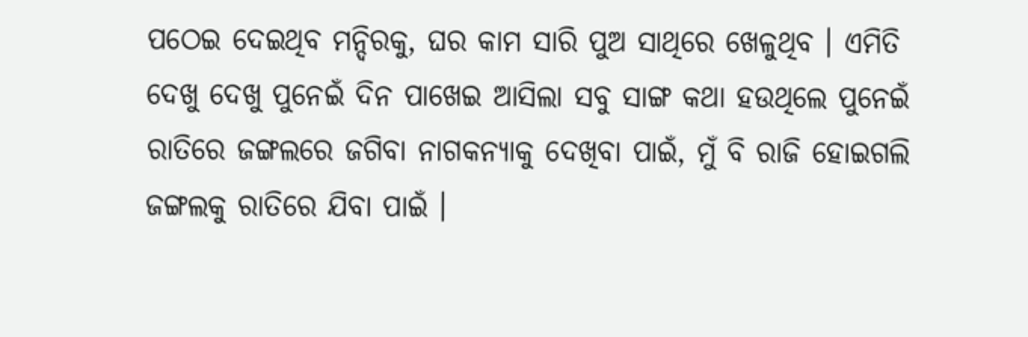ପଠେଇ ଦେଇଥିବ ମନ୍ଦିରକୁ, ଘର କାମ ସାରି ପୁଅ ସାଥିରେ ଖେଳୁଥିବ । ଏମିତି ଦେଖୁ ଦେଖୁ ପୁନେଇଁ ଦିନ ପାଖେଇ ଆସିଲା ସବୁ ସାଙ୍ଗ କଥା ହଉଥିଲେ ପୁନେଇଁ ରାତିରେ ଜଙ୍ଗଲରେ ଜଗିବା ନାଗକନ୍ୟାକୁ ଦେଖିବା ପାଇଁ, ମୁଁ ବି ରାଜି ହୋଇଗଲି ଜଙ୍ଗଲକୁ ରାତିରେ ଯିବା ପାଇଁ ।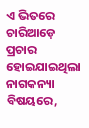ଏ ଭିତରେ ଚାରିଆଡ଼େ ପ୍ରଚାର ହୋଇଯାଇଥିଲା ନାଗକନ୍ୟା ବିଷୟରେ,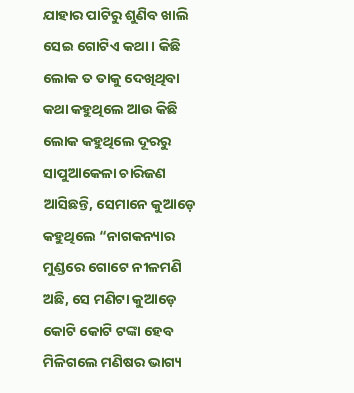ଯାହାର ପାଟିରୁ ଶୁଣିବ ଖାଲି ସେଇ ଗୋଟିଏ କଥା । କିଛି ଲୋକ ତ ତାକୁ ଦେଖିଥିବା କଥା କହୁଥିଲେ ଆଉ କିଛି ଲୋକ କହୁଥିଲେ ଦୂରରୁ ସାପୁଆକେଳା ଚାରିଜଣ ଆସିଛନ୍ତି, ସେମାନେ କୁଆଡ଼େ କହୁଥିଲେ “ନାଗକନ୍ୟାର ମୁଣ୍ଡରେ ଗୋଟେ ନୀଳମଣି ଅଛି, ସେ ମଣିଟା କୁଆଡ଼େ କୋଟି କୋଟି ଟଙ୍କା ହେବ ମିଳିଗଲେ ମଣିଷର ଭାଗ୍ୟ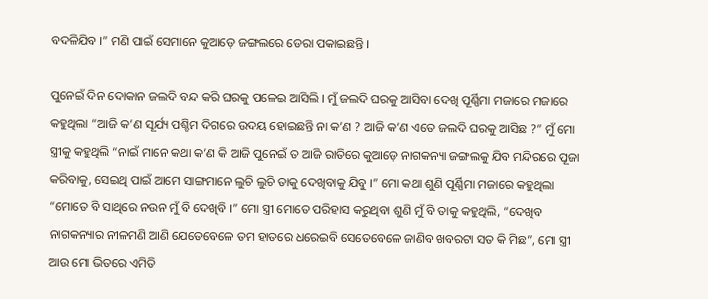ବଦଳିଯିବ ।” ମଣି ପାଇଁ ସେମାନେ କୁଆଡ଼େ ଜଙ୍ଗଲରେ ଡେରା ପକାଇଛନ୍ତି ।

ପୁନେଇଁ ଦିନ ଦୋକାନ ଜଲଦି ବନ୍ଦ କରି ଘରକୁ ପଳେଇ ଆସିଲି । ମୁଁ ଜଲଦି ଘରକୁ ଆସିବା ଦେଖି ପୂର୍ଣ୍ଣିମା ମଜାରେ ମଜାରେ କହୁଥିଲା “ଆଜି କ’ଣ ସୂର୍ଯ୍ୟ ପଶ୍ଚିମ ଦିଗରେ ଉଦୟ ହୋଇଛନ୍ତି ନା କ’ଣ ? ଆଜି କ’ଣ ଏତେ ଜଲଦି ଘରକୁ ଆସିଛ ?” ମୁଁ ମୋ ସ୍ତ୍ରୀକୁ କହୁଥିଲି “ନାଇଁ ମାନେ କଥା କ’ଣ କି ଆଜି ପୁନେଇଁ ତ ଆଜି ରାତିରେ କୁଆଡ଼େ ନାଗକନ୍ୟା ଜଙ୍ଗଲକୁ ଯିବ ମନ୍ଦିରରେ ପୂଜା କରିବାକୁ, ସେଇଥି ପାଇଁ ଆମେ ସାଙ୍ଗମାନେ ଲୁଚି ଲୁଚି ତାକୁ ଦେଖିବାକୁ ଯିବୁ ।” ମୋ କଥା ଶୁଣି ପୂର୍ଣ୍ଣିମା ମଜାରେ କହୁଥିଲା “ମୋତେ ବି ସାଥିରେ ନଉନ ମୁଁ ବି ଦେଖିବି ।” ମୋ ସ୍ତ୍ରୀ ମୋତେ ପରିହାସ କରୁଥିବା ଶୁଣି ମୁଁ ବି ତାକୁ କହୁଥିଲି, “ଦେଖିବ ନାଗକନ୍ୟାର ନୀଳମଣି ଆଣି ଯେତେବେଳେ ତମ ହାତରେ ଧରେଇବି ସେତେବେଳେ ଜାଣିବ ଖବରଟା ସତ କି ମିଛ”, ମୋ ସ୍ତ୍ରୀ ଆଉ ମୋ ଭିତରେ ଏମିତି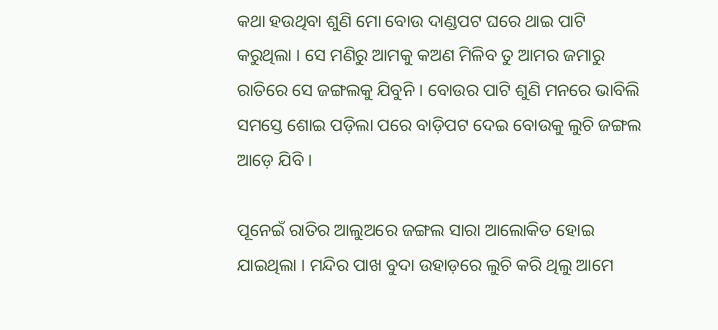କଥା ହଉଥିବା ଶୁଣି ମୋ ବୋଉ ଦାଣ୍ଡପଟ ଘରେ ଥାଇ ପାଟି କରୁଥିଲା । ସେ ମଣିରୁ ଆମକୁ କଅଣ ମିଳିବ ତୁ ଆମର ଜମାରୁ ରାତିରେ ସେ ଜଙ୍ଗଲକୁ ଯିବୁନି । ବୋଉର ପାଟି ଶୁଣି ମନରେ ଭାବିଲି ସମସ୍ତେ ଶୋଇ ପଡ଼ିଲା ପରେ ବାଡ଼ିପଟ ଦେଇ ବୋଉକୁ ଲୁଚି ଜଙ୍ଗଲ ଆଡ଼େ ଯିବି ।

ପୂନେଇଁ ରାତିର ଆଲୁଅରେ ଜଙ୍ଗଲ ସାରା ଆଲୋକିତ ହୋଇ ଯାଇଥିଲା । ମନ୍ଦିର ପାଖ ବୁଦା ଉହାଡ଼ରେ ଲୁଚି କରି ଥିଲୁ ଆମେ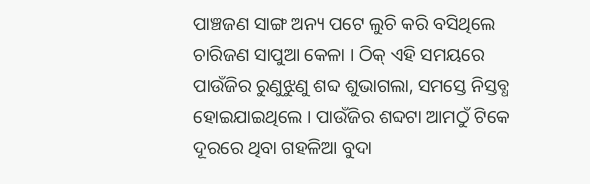ପାଞ୍ଚଜଣ ସାଙ୍ଗ ଅନ୍ୟ ପଟେ ଲୁଚି କରି ବସିଥିଲେ ଚାରିଜଣ ସାପୁଆ କେଳା । ଠିକ୍ ଏହି ସମୟରେ ପାଉଁଜିର ରୁଣୁଝୁଣୁ ଶବ୍ଦ ଶୁଭାଗଲା, ସମସ୍ତେ ନିସ୍ତବ୍ଧ ହୋଇଯାଇଥିଲେ । ପାଉଁଜିର ଶବ୍ଦଟା ଆମଠୁଁ ଟିକେ ଦୂରରେ ଥିବା ଗହଳିଆ ବୁଦା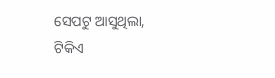ସେପଟୁ ଆସୁଥିଲା, ଟିକିଏ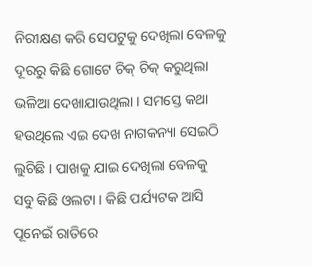ନିରୀକ୍ଷଣ କରି ସେପଟୁକୁ ଦେଖିଲା ବେଳକୁ ଦୂରରୁ କିଛି ଗୋଟେ ଚିକ୍ ଚିକ୍ କରୁଥିଲା ଭଳିଆ ଦେଖାଯାଉଥିଲା । ସମସ୍ତେ କଥା ହଉଥିଲେ ଏଇ ଦେଖ ନାଗକନ୍ୟା ସେଇଠି ଲୁଚିଛି । ପାଖକୁ ଯାଇ ଦେଖିଲା ବେଳକୁ ସବୁ କିଛି ଓଲଟା । କିଛି ପର୍ଯ୍ୟଟକ ଆସି ପୂନେଇଁ ରାତିରେ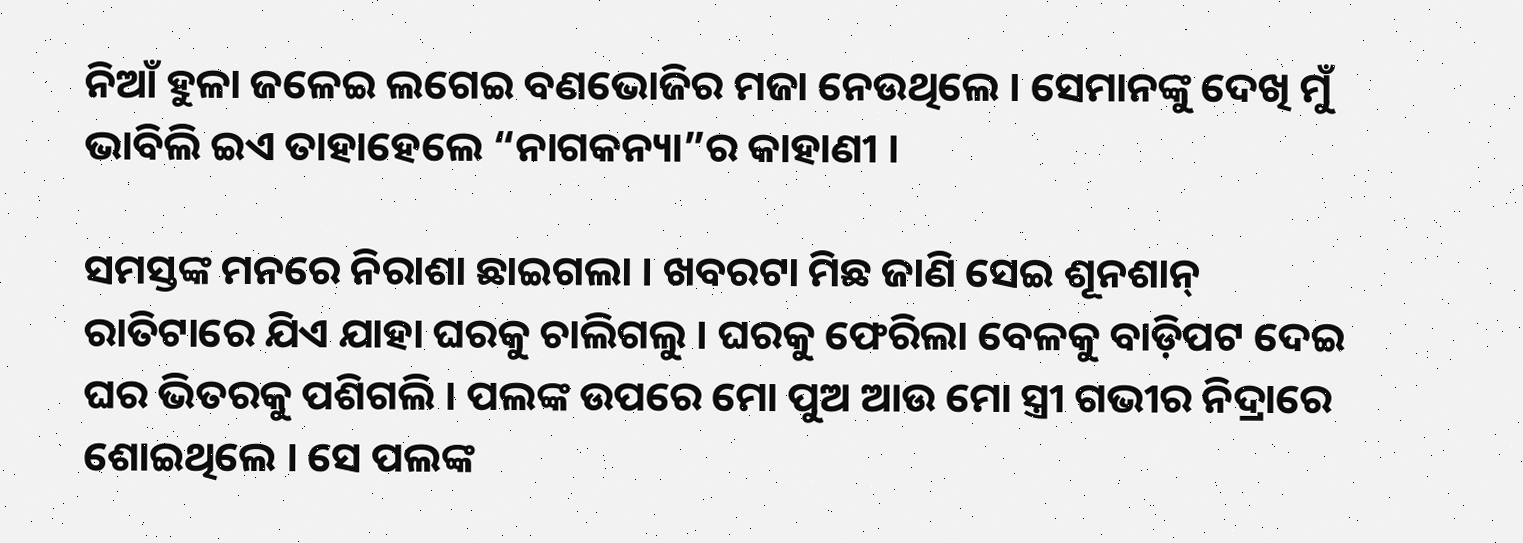ନିଆଁ ହୁଳା ଜଳେଇ ଲଗେଇ ବଣଭୋଜିର ମଜା ନେଉଥିଲେ । ସେମାନଙ୍କୁ ଦେଖି ମୁଁ ଭାବିଲି ଇଏ ତାହାହେଲେ “ନାଗକନ୍ୟା”ର କାହାଣୀ ।

ସମସ୍ତଙ୍କ ମନରେ ନିରାଶା ଛାଇଗଲା । ଖବରଟା ମିଛ ଜାଣି ସେଇ ଶୂନଶାନ୍ ରାତିଟାରେ ଯିଏ ଯାହା ଘରକୁ ଚାଲିଗଲୁ । ଘରକୁ ଫେରିଲା ବେଳକୁ ବାଡ଼ିପଟ ଦେଇ ଘର ଭିତରକୁ ପଶିଗଲି । ପଲଙ୍କ ଉପରେ ମୋ ପୁଅ ଆଉ ମୋ ସ୍ତ୍ରୀ ଗଭୀର ନିଦ୍ରାରେ ଶୋଇଥିଲେ । ସେ ପଲଙ୍କ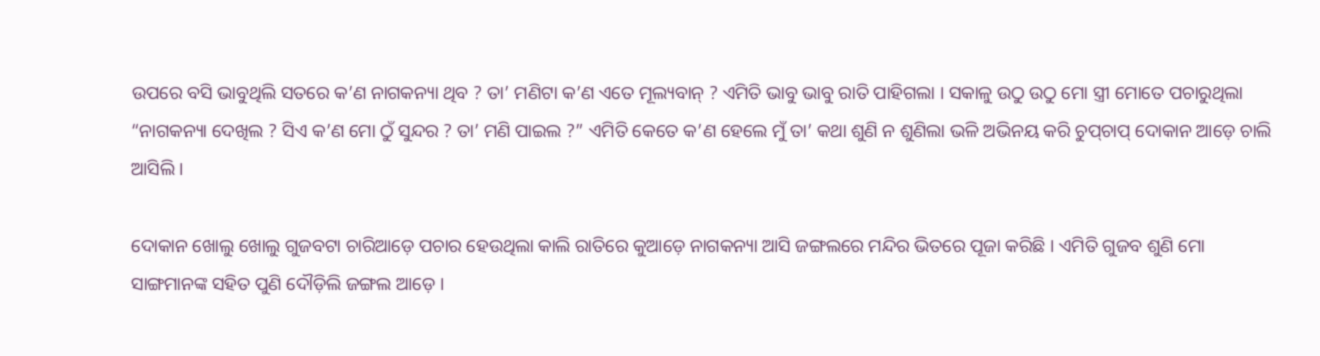ଉପରେ ବସି ଭାବୁଥିଲି ସତରେ କ’ଣ ନାଗକନ୍ୟା ଥିବ ? ତା’ ମଣିଟା କ’ଣ ଏତେ ମୂଲ୍ୟବାନ୍ ? ଏମିତି ଭାବୁ ଭାବୁ ରାତି ପାହିଗଲା । ସକାଳୁ ଉଠୁ ଉଠୁ ମୋ ସ୍ତ୍ରୀ ମୋତେ ପଚାରୁଥିଲା “ନାଗକନ୍ୟା ଦେଖିଲ ? ସିଏ କ’ଣ ମୋ ଠୁଁ ସୁନ୍ଦର ? ତା’ ମଣି ପାଇଲ ?” ଏମିତି କେତେ କ’ଣ ହେଲେ ମୁଁ ତା’ କଥା ଶୁଣି ନ ଶୁଣିଲା ଭଳି ଅଭିନୟ କରି ଚୁପ୍‌ଚାପ୍ ଦୋକାନ ଆଡ଼େ ଚାଲି ଆସିଲି ।

ଦୋକାନ ଖୋଲୁ ଖୋଲୁ ଗୁଜବଟା ଚାରିଆଡ଼େ ପଚାର ହେଉଥିଲା କାଲି ରାତିରେ କୁଆଡ଼େ ନାଗକନ୍ୟା ଆସି ଜଙ୍ଗଲରେ ମନ୍ଦିର ଭିତରେ ପୂଜା କରିଛି । ଏମିତି ଗୁଜବ ଶୁଣି ମୋ ସାଙ୍ଗମାନଙ୍କ ସହିତ ପୁଣି ଦୌଡ଼ିଲି ଜଙ୍ଗଲ ଆଡ଼େ ।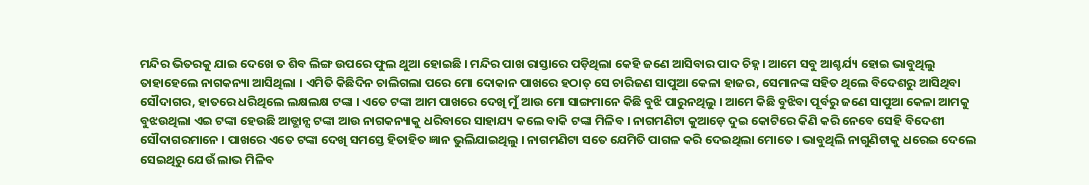ମନ୍ଦିର ଭିତରକୁ ଯାଇ ଦେଖେ ତ ଶିବ ଲିଙ୍ଗ ଉପରେ ଫୁଲ ଥୁଆ ହୋଇଛି । ମନ୍ଦିର ପାଖ ରାସ୍ତାରେ ପଡ଼ିଥିଲା କେହି ଜଣେ ଆସିବାର ପାଦ ଚିହ୍ନ । ଆମେ ସବୁ ଆଶ୍ଚର୍ଯ୍ୟ ହୋଇ ଭାବୁଥିଲୁ ତାହାହେଲେ ନାଗକନ୍ୟା ଆସିଥିଲା । ଏମିତି କିଛିଦିନ ଚାଲିଗଲା ପରେ ମୋ ଦୋକାନ ପାଖରେ ହଠାତ୍ ସେ ଚାରିଜଣ ସାପୁଆ କେଳା ହାଜର, ସେମାନଙ୍କ ସହିତ ଥିଲେ ବିଦେଶରୁ ଆସିଥିବା ସୌଦାଗର, ହାତରେ ଧରିଥିଲେ ଲକ୍ଷଲକ୍ଷ ଟଙ୍କା । ଏତେ ଟଙ୍କା ଆମ ପାଖରେ ଦେଖି ମୁଁ ଆଉ ମୋ ସାଙ୍ଗମାନେ କିଛି ବୁଝି ପାରୁନଥିଲୁ । ଆମେ କିଛି ବୁଝିବା ପୂର୍ବରୁ ଜଣେ ସାପୁଆ କେଳା ଆମକୁ ବୁଝଉଥିଲା ଏଇ ଟଙ୍କା ହେଉଛି ଆଡ୍ଭାନ୍ସ ଟଙ୍କା ଆଉ ନାଗକନ୍ୟାକୁ ଧରିବାରେ ସାହାଯ୍ୟ କଲେ ବାକି ଟଙ୍କା ମିଳିବ । ନାଗମଣିଟା କୁଆଡ଼େ ଦୁଇ କୋଟିରେ କିଣି କରି ନେବେ ସେହି ବିଦେଶୀ ସୌଦାଗରମାନେ । ପାଖରେ ଏତେ ଟଙ୍କା ଦେଖି ସମସ୍ତେ ହିତାହିତ ଜ୍ଞାନ ଭୁଲିଯାଇଥିଲୁ । ନାଗମଣିଟା ସତେ ଯେମିତି ପାଗଳ କରି ଦେଇଥିଲା ମୋତେ । ଭାବୁଥିଲି ନାଗୁଣିଟାକୁ ଧରେଇ ଦେଲେ ସେଇଥିରୁ ଯେଉଁ ଲାଭ ମିଳିବ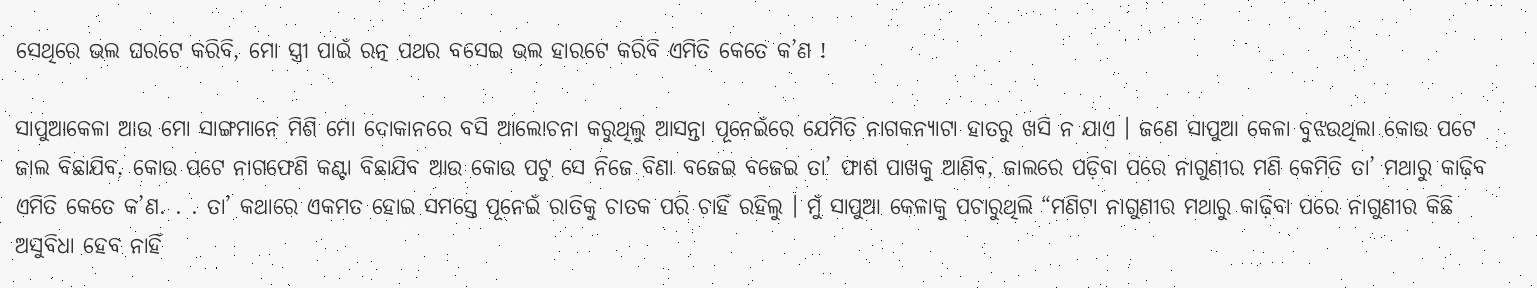ସେଥିରେ ଭଲ ଘରଟେ କରିବି, ମୋ ସ୍ତ୍ରୀ ପାଇଁ ରତ୍ନ ପଥର ବସେଇ ଭଲ ହାରଟେ କରିବି ଏମିତି କେତେ କ’ଣ !

ସାପୁଆକେଳା ଆଉ ମୋ ସାଙ୍ଗମାନେ ମିଶି ମୋ ଦୋକାନରେ ବସି ଆଲୋଚନା କରୁଥିଲୁ ଆସନ୍ତା ପୂନେଇଁରେ ଯେମିତି ନାଗକନ୍ୟାଟା ହାତରୁ ଖସି ନ ଯାଏ । ଜଣେ ସାପୁଆ କେଳା ବୁଝଉଥିଲା କୋଉ ପଟେ ଜାଲ ବିଛାଯିବ, କୋଉ ପଟେ ନାଗଫେଣି କଣ୍ଟା ବିଛାଯିବ ଆଉ କୋଉ ପଟୁ ସେ ନିଜେ ବିଣା ବଜେଇ ବଜେଇ ତା’ ଫାଶ ପାଖକୁ ଆଣିବ, ଜାଲରେ ପଡ଼ିବା ପରେ ନାଗୁଣୀର ମଣି କେମିତି ତା’ ମଥାରୁ କାଢ଼ିବ ଏମିତି କେତେ କ’ଣ. . . ତା’ କଥାରେ ଏକମତ ହୋଇ ସମସ୍ତେ ପୂନେଇଁ ରାତିକୁ ଚାତକ ପରି ଚାହିଁ ରହିଲୁ । ମୁଁ ସାପୁଆ କେଳାକୁ ପଚାରୁଥିଲି “ମଣିଟା ନାଗୁଣୀର ମଥାରୁ କାଢ଼ିବା ପରେ ନାଗୁଣୀର କିଛି ଅସୁବିଧା ହେବ ନାହିଁ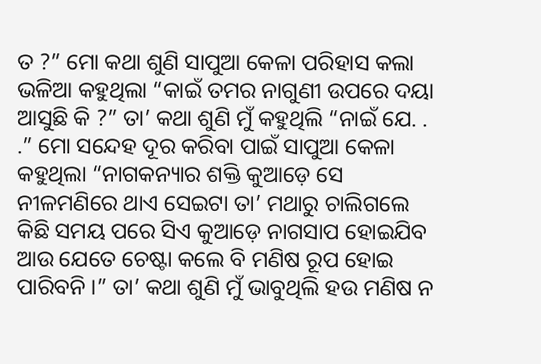ତ ?” ମୋ କଥା ଶୁଣି ସାପୁଆ କେଳା ପରିହାସ କଲା ଭଳିଆ କହୁଥିଲା “କାଇଁ ତମର ନାଗୁଣୀ ଉପରେ ଦୟା ଆସୁଛି କି ?” ତା’ କଥା ଶୁଣି ମୁଁ କହୁଥିଲି “ନାଇଁ ଯେ. . .” ମୋ ସନ୍ଦେହ ଦୂର କରିବା ପାଇଁ ସାପୁଆ କେଳା କହୁଥିଲା “ନାଗକନ୍ୟାର ଶକ୍ତି କୁଆଡ଼େ ସେ ନୀଳମଣିରେ ଥାଏ ସେଇଟା ତା’ ମଥାରୁ ଚାଲିଗଲେ କିଛି ସମୟ ପରେ ସିଏ କୁଆଡ଼େ ନାଗସାପ ହୋଇଯିବ ଆଉ ଯେତେ ଚେଷ୍ଟା କଲେ ବି ମଣିଷ ରୂପ ହୋଇ ପାରିବନି ।” ତା’ କଥା ଶୁଣି ମୁଁ ଭାବୁଥିଲି ହଉ ମଣିଷ ନ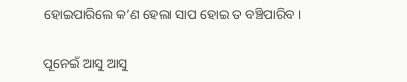ହୋଇପାରିଲେ କ’ଣ ହେଲା ସାପ ହୋଇ ତ ବଞ୍ଚିପାରିବ ।

ପୂନେଇଁ ଆସୁ ଆସୁ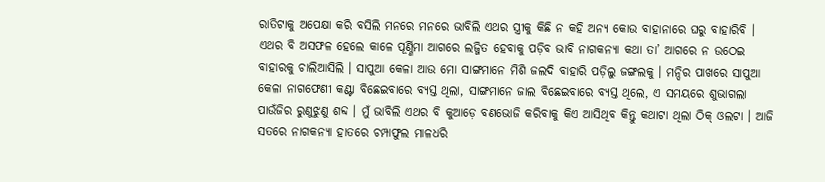ରାତିଟାକୁ ଅପେକ୍ଷା କରି ବସିଲି ମନରେ ମନରେ ଭାବିଲି ଏଥର ସ୍ତ୍ରୀକୁ କିଛି ନ କହି ଅନ୍ୟ କୋଉ ବାହାନାରେ ଘରୁ ବାହାରିବି । ଏଥର ବି ଅସଫଳ ହେଲେ କାଳେ ପୂର୍ଣ୍ଣିମା ଆଗରେ ଲଜ୍ଜିତ ହେବାକୁ ପଡ଼ିବ ଭାବି ନାଗକନ୍ୟା କଥା ତା’ ଆଗରେ ନ ଉଠେଇ ବାହାରକୁ ଚାଲିଆସିଲି । ସାପୁଆ କେଳା ଆଉ ମୋ ସାଙ୍ଗମାନେ ମିଶି ଜଲଦି ବାହାରି ପଡ଼ିଲୁ ଜଙ୍ଗଲକୁ । ମନ୍ଦିର ପାଖରେ ସାପୁଆ କେଳା ନାଗଫେଣୀ କଣ୍ଟା ବିଛେଇବାରେ ବ୍ୟସ୍ତ ଥିଲା, ସାଙ୍ଗମାନେ ଜାଲ ବିଛେଇବାରେ ବ୍ୟସ୍ତ ଥିଲେ, ଏ ସମୟରେ ଶୁଭାଗଲା ପାଉଁଜିର ରୁଣୁଝୁଣୁ ଶବ୍ଦ । ମୁଁ ଭାବିଲି ଏଥର ବି କୁଆଡ଼େ ବଣଭୋଜି କରିବାକୁ କିଏ ଆସିଥିବ କିନ୍ତୁ କଥାଟା ଥିଲା ଠିକ୍ ଓଲଟା । ଆଜି ସତରେ ନାଗକନ୍ୟା ହାତରେ ଚମ୍ପାଫୁଲ ମାଳଧରି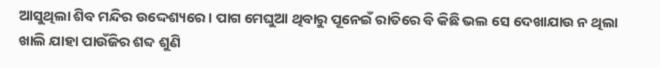ଆସୁଥିଲା ଶିବ ମନ୍ଦିର ଉଦ୍ଦେଶ୍ୟରେ । ପାଗ ମେଘୁଆ ଥିବାରୁ ପୂନେଇଁ ରାତିରେ ବି କିଛି ଭଲ ସେ ଦେଖାଯାଉ ନ ଥିଲା ଖାଲି ଯାହା ପାଉଁଜିର ଶବ୍ଦ ଶୁଣି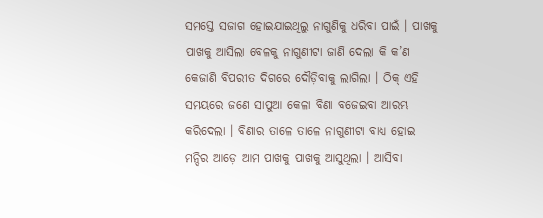ସମସ୍ତେ ସଜାଗ ହୋଇଯାଇଥିଲୁ ନାଗୁଣିକୁ ଧରିବା ପାଇଁ । ପାଖକୁ ପାଖକୁ ଆସିଲା ବେଳକୁ ନାଗୁଣୀଟା ଜାଣି ଦେଲା କି କ’ଣ କେଜାଣି ବିପରୀତ ଦିଗରେ ଦୌଡ଼ିବାକୁ ଲାଗିଲା । ଠିକ୍ ଏହି ସମୟରେ ଜଣେ ସାପୁଆ କେଳା ବିଣା ବଜେଇବା ଆରମ୍ଭ କରିଦେଲା । ବିଣାର ତାଳେ ତାଳେ ନାଗୁଣୀଟା ବାଧ୍ୟ ହୋଇ ମନ୍ଦିର ଆଡ଼େ ଆମ ପାଖକୁ ପାଖକୁ ଆସୁଥିଲା । ଆସିବା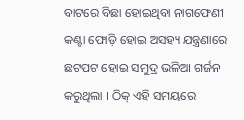ବାଟରେ ବିଛା ହୋଇଥିବା ନାଗଫେଣୀ କଣ୍ଟା ଫୋଡ଼ି ହୋଇ ଅସହ୍ୟ ଯନ୍ତ୍ରଣାରେ ଛଟପଟ ହୋଇ ସମୁଦ୍ର ଭଳିଆ ଗର୍ଜନ କରୁଥିଲା । ଠିକ୍ ଏହି ସମୟରେ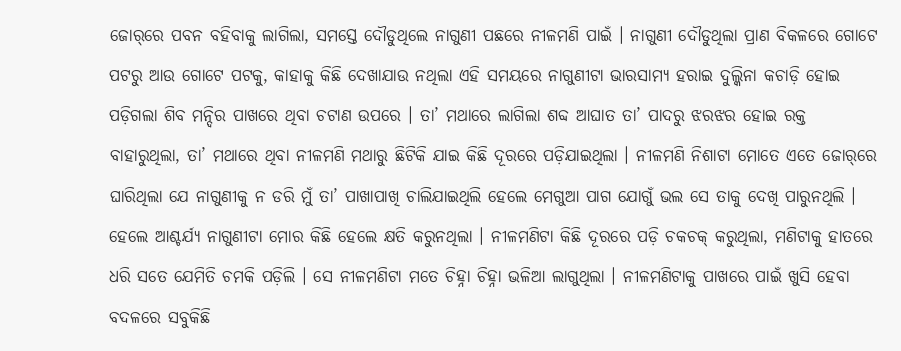ଜୋର୍‌ରେ ପବନ ବହିବାକୁ ଲାଗିଲା, ସମସ୍ତେ ଦୌଡୁଥିଲେ ନାଗୁଣୀ ପଛରେ ନୀଳମଣି ପାଇଁ । ନାଗୁଣୀ ଦୌଡୁଥିଲା ପ୍ରାଣ ବିକଳରେ ଗୋଟେ ପଟରୁ ଆଉ ଗୋଟେ ପଟକୁ, କାହାକୁ କିଛି ଦେଖାଯାଉ ନଥିଲା ଏହି ସମୟରେ ନାଗୁଣୀଟା ଭାରସାମ୍ୟ ହରାଇ ଦୁଲ୍କିନା କଚାଡ଼ି ହୋଇ ପଡ଼ିଗଲା ଶିବ ମନ୍ଦିର ପାଖରେ ଥିବା ଚଟାଣ ଉପରେ । ତା’ ମଥାରେ ଲାଗିଲା ଶବ୍ଦ ଆଘାତ ତା’ ପାଦରୁ ଝରଝର ହୋଇ ରକ୍ତ ବାହାରୁଥିଲା, ତା’ ମଥାରେ ଥିବା ନୀଳମଣି ମଥାରୁ ଛିଟିକି ଯାଇ କିଛି ଦୂରରେ ପଡ଼ିଯାଇଥିଲା । ନୀଳମଣି ନିଶାଟା ମୋତେ ଏତେ ଜୋର୍‌ରେ ଘାରିଥିଲା ଯେ ନାଗୁଣୀକୁ ନ ଡରି ମୁଁ ତା’ ପାଖାପାଖି ଚାଲିଯାଇଥିଲି ହେଲେ ମେଗୁଆ ପାଗ ଯୋଗୁଁ ଭଲ ସେ ତାକୁ ଦେଖି ପାରୁନଥିଲି । ହେଲେ ଆଶ୍ଚର୍ଯ୍ୟ ନାଗୁଣୀଟା ମୋର କିଛି ହେଲେ କ୍ଷତି କରୁନଥିଲା । ନୀଳମଣିଟା କିଛି ଦୂରରେ ପଡ଼ି ଚକଚକ୍ କରୁଥିଲା, ମଣିଟାକୁ ହାତରେ ଧରି ସତେ ଯେମିତି ଚମକି ପଡ଼ିଲି । ସେ ନୀଳମଣିଟା ମତେ ଚିହ୍ନା ଚିହ୍ନା ଭଳିଆ ଲାଗୁଥିଲା । ନୀଳମଣିଟାକୁ ପାଖରେ ପାଇଁ ଖୁସି ହେବା ବଦଳରେ ସବୁକିଛି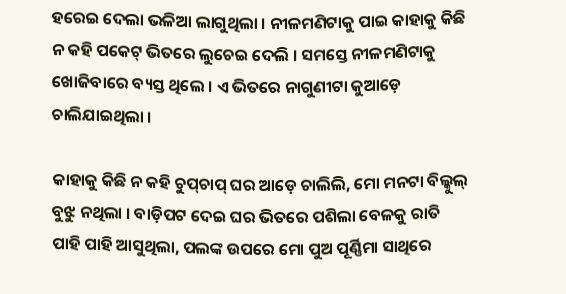ହରେଇ ଦେଲା ଭଳିଆ ଲାଗୁଥିଲା । ନୀଳମଣିଟାକୁ ପାଇ କାହାକୁ କିଛି ନ କହି ପକେଟ୍ ଭିତରେ ଲୁଚେଇ ଦେଲି । ସମସ୍ତେ ନୀଳମଣିଟାକୁ ଖୋଜିବାରେ ବ୍ୟସ୍ତ ଥିଲେ । ଏ ଭିତରେ ନାଗୁଣୀଟା କୁଆଡ଼େ ଚାଲିଯାଇଥିଲା ।

କାହାକୁ କିଛି ନ କହି ଚୁପ୍‌ଚାପ୍ ଘର ଆଡ଼େ ଚାଲିଲି, ମୋ ମନଟା ବିଲ୍କୁଲ୍ ବୁଝୁ ନଥିଲା । ବାଡ଼ିପଟ ଦେଇ ଘର ଭିତରେ ପଶିଲା ବେଳକୁ ରାତି ପାହି ପାହି ଆସୁଥିଲା, ପଲଙ୍କ ଉପରେ ମୋ ପୁଅ ପୂର୍ଣ୍ଣିମା ସାଥିରେ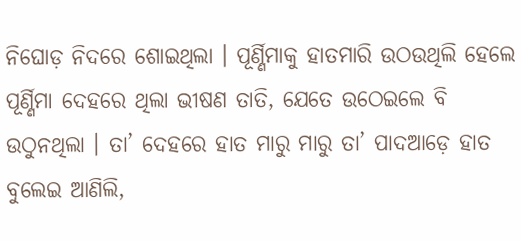ନିଘୋଡ଼ ନିଦରେ ଶୋଇଥିଲା । ପୂର୍ଣ୍ଣିମାକୁ ହାତମାରି ଉଠଉଥିଲି ହେଲେ ପୂର୍ଣ୍ଣିମା ଦେହରେ ଥିଲା ଭୀଷଣ ତାତି, ଯେତେ ଉଠେଇଲେ ବି ଉଠୁନଥିଲା । ତା’ ଦେହରେ ହାତ ମାରୁ ମାରୁ ତା’ ପାଦଆଡ଼େ ହାତ ବୁଲେଇ ଆଣିଲି,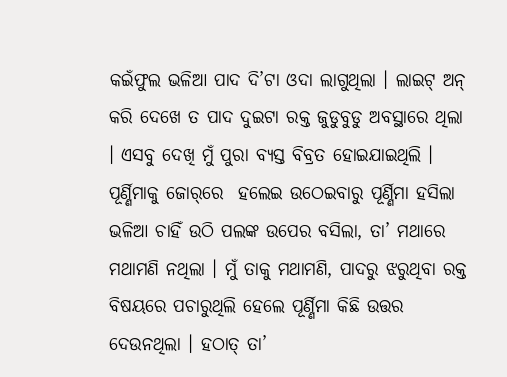କଇଁଫୁଲ ଭଳିଆ ପାଦ ଦି’ଟା ଓଦା ଲାଗୁଥିଲା । ଲାଇଟ୍ ଅନ୍ କରି ଦେଖେ ତ ପାଦ ଦୁଇଟା ରକ୍ତ ଜୁଡୁବୁଡୁ ଅବସ୍ଥାରେ ଥିଲା । ଏସବୁ ଦେଖି ମୁଁ ପୁରା ବ୍ୟସ୍ତ ବିବ୍ରତ ହୋଇଯାଇଥିଲି । ପୂର୍ଣ୍ଣିମାକୁ ଜୋର୍‌ରେ  ହଲେଇ ଉଠେଇବାରୁ ପୂର୍ଣ୍ଣିମା ହସିଲା ଭଳିଆ ଚାହିଁ ଉଠି ପଲଙ୍କ ଉପେର ବସିଲା, ତା’ ମଥାରେ ମଥାମଣି ନଥିଲା । ମୁଁ ତାକୁ ମଥାମଣି, ପାଦରୁ ଝରୁଥିବା ରକ୍ତ ବିଷୟରେ ପଚାରୁଥିଲି ହେଲେ ପୂର୍ଣ୍ଣିମା କିଛି ଉତ୍ତର ଦେଉନଥିଲା । ହଠାତ୍ ତା’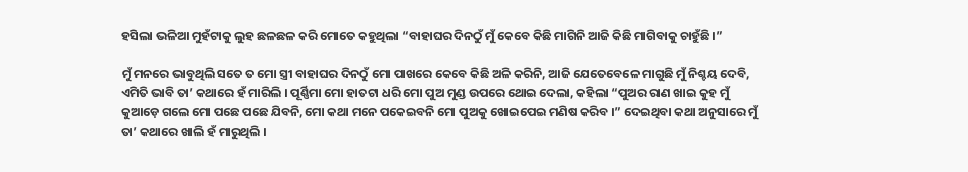ହସିଲା ଭଳିଆ ମୁହଁଟାକୁ ଲୁହ ଛଳଛଳ କରି ମୋତେ କହୁଥିଲା “ବାହାଘର ଦିନଠୁଁ ମୁଁ କେବେ କିଛି ମାଗିନି ଆଜି କିଛି ମାଗିବାକୁ ଚାହୁଁଛି ।”

ମୁଁ ମନରେ ଭାବୁଥିଲି ସତେ ତ ମୋ ସ୍ତ୍ରୀ ବାହାଘର ଦିନଠୁଁ ମୋ ପାଖରେ କେବେ କିଛି ଅଳି କରିନି, ଆଜି ଯେତେବେଳେ ମାଗୁଛି ମୁଁ ନିଶ୍ଚୟ ଦେବି, ଏମିତି ଭାବି ତା’ କଥାରେ ହଁ ମାରିଲି । ପୂର୍ଣ୍ଣିମା ମୋ ହାତଟା ଧରି ମୋ ପୁଅ ମୁଣ୍ଡ ଉପରେ ଥୋଇ ଦେଲା, କହିଲା “ପୁଅର ରାଣ ଖାଇ କୁହ ମୁଁ କୁଆଡ଼େ ଗଲେ ମୋ ପଛେ ପଛେ ଯିବନି, ମୋ କଥା ମନେ ପକେଇବନି ମୋ ପୁଅକୁ ଖୋଇପେଇ ମଣିଷ କରିବ ।” ଦେଇଥିବା କଥା ଅନୁସାରେ ମୁଁ ତା’ କଥାରେ ଖାଲି ହଁ ମାରୁଥିଲି ।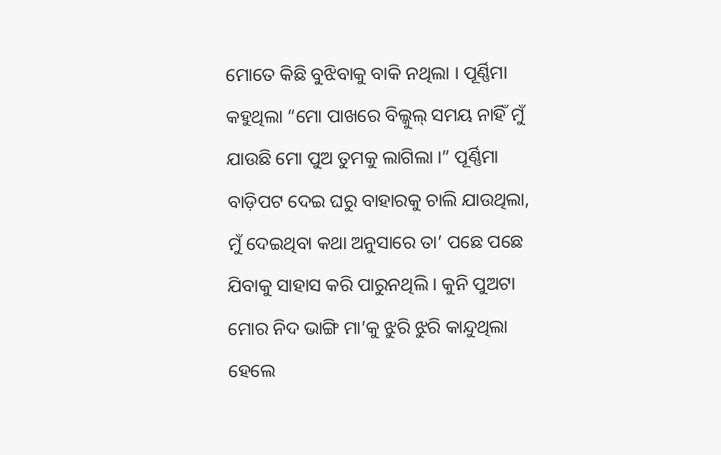ମୋତେ କିଛି ବୁଝିବାକୁ ବାକି ନଥିଲା । ପୂର୍ଣ୍ଣିମା କହୁଥିଲା “ମୋ ପାଖରେ ବିଲ୍କୁଲ୍ ସମୟ ନାହିଁ ମୁଁ ଯାଉଛି ମୋ ପୁଅ ତୁମକୁ ଲାଗିଲା ।” ପୂର୍ଣ୍ଣିମା ବାଡ଼ିପଟ ଦେଇ ଘରୁ ବାହାରକୁ ଚାଲି ଯାଉଥିଲା, ମୁଁ ଦେଇଥିବା କଥା ଅନୁସାରେ ତା’ ପଛେ ପଛେ ଯିବାକୁ ସାହାସ କରି ପାରୁନଥିଲି । କୁନି ପୁଅଟା ମୋର ନିଦ ଭାଙ୍ଗି ମା’କୁ ଝୁରି ଝୁରି କାନ୍ଦୁଥିଲା ହେଲେ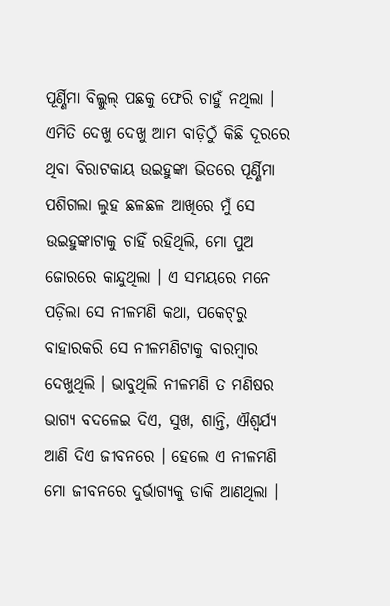ପୂର୍ଣ୍ଣିମା ବିଲ୍କୁଲ୍ ପଛକୁ ଫେରି ଚାହୁଁ ନଥିଲା । ଏମିତି ଦେଖୁ ଦେଖୁ ଆମ ବାଡ଼ିଠୁଁ କିଛି ଦୂରରେ ଥିବା ବିରାଟକାୟ ଉଇହୁଙ୍କା ଭିତରେ ପୂର୍ଣ୍ଣିମା ପଶିଗଲା ଲୁହ ଛଳଛଳ ଆଖିରେ ମୁଁ ସେ ଉଇହୁଙ୍କାଟାକୁ ଚାହିଁ ରହିଥିଲି, ମୋ ପୁଅ ଜୋରରେ କାନ୍ଦୁଥିଲା । ଏ ସମୟରେ ମନେ ପଡ଼ିଲା ସେ ନୀଳମଣି କଥା, ପକେଟ୍‌ରୁ ବାହାରକରି ସେ ନୀଳମଣିଟାକୁ ବାରମ୍ୱାର ଦେଖୁଥିଲି । ଭାବୁଥିଲି ନୀଳମଣି ତ ମଣିଷର ଭାଗ୍ୟ ବଦଳେଇ ଦିଏ, ସୁଖ, ଶାନ୍ତି, ଐଶ୍ୱର୍ଯ୍ୟ ଆଣି ଦିଏ ଜୀବନରେ । ହେଲେ ଏ ନୀଳମଣି ମୋ ଜୀବନରେ ଦୁର୍ଭାଗ୍ୟକୁ ଡାକି ଆଣଥିଲା ।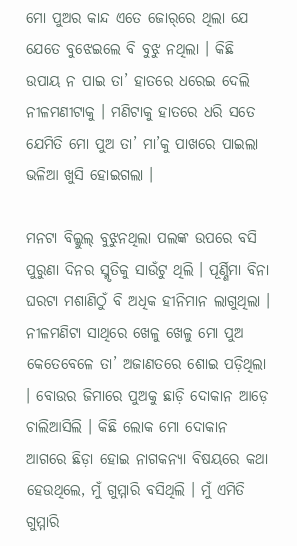ମୋ ପୁଅର କାନ୍ଦ ଏତେ ଜୋର୍‌ରେ ଥିଲା ଯେ ଯେତେ ବୁଝେଇଲେ ବି ବୁଝୁ ନଥିଲା । କିଛି ଉପାୟ ନ ପାଇ ତା’ ହାତରେ ଧରେଇ ଦେଲି ନୀଳମଣୀଟାକୁ । ମଣିଟାକୁ ହାତରେ ଧରି ସତେ ଯେମିତି ମୋ ପୁଅ ତା’ ମା’କୁ ପାଖରେ ପାଇଲା ଭଳିଆ ଖୁସି ହୋଇଗଲା ।

ମନଟା ବିଲ୍କୁଲ୍ ବୁଝୁନଥିଲା ପଲଙ୍କ ଉପରେ ବସି ପୁରୁଣା ଦିନର ସ୍ମୃତିକୁ ସାଉଁଟୁ ଥିଲି । ପୂର୍ଣ୍ଣିମା ବିନା ଘରଟା ମଶାଣିଠୁଁ ବି ଅଧିକ ହୀନିମାନ ଲାଗୁଥିଲା । ନୀଳମଣିଟା ସାଥିରେ ଖେଳୁ ଖେଳୁ ମୋ ପୁଅ କେତେବେଳେ ତା’ ଅଜାଣତରେ ଶୋଇ ପଡ଼ିଥିଲା । ବୋଉର ଜିମାରେ ପୁଅକୁ ଛାଡ଼ି ଦୋକାନ ଆଡ଼େ ଚାଲିଆସିଲି । କିଛି ଲୋକ ମୋ ଦୋକାନ ଆଗରେ ଛିଡ଼ା ହୋଇ ନାଗକନ୍ୟା ବିଷୟରେ କଥା ହେଉଥିଲେ, ମୁଁ ଗୁମ୍ମାରି ବସିଥିଲି । ମୁଁ ଏମିତି ଗୁମ୍ମାରି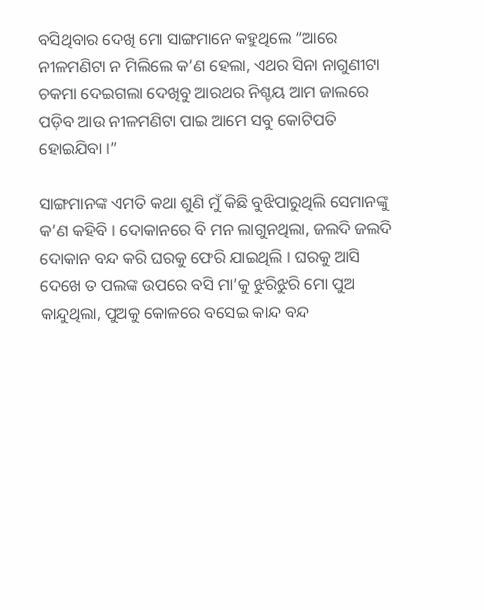ବସିଥିବାର ଦେଖି ମୋ ସାଙ୍ଗମାନେ କହୁଥିଲେ “ଆରେ ନୀଳମଣିଟା ନ ମିଲିଲେ କ’ଣ ହେଲା, ଏଥର ସିନା ନାଗୁଣୀଟା ଚକମା ଦେଇଗଲା ଦେଖିବୁ ଆରଥର ନିଶ୍ଚୟ ଆମ ଜାଲରେ ପଡ଼ିବ ଆଉ ନୀଳମଣିଟା ପାଇ ଆମେ ସବୁ କୋଟିପତି ହୋଇଯିବା ।”

ସାଙ୍ଗମାନଙ୍କ ଏମତି କଥା ଶୁଣି ମୁଁ କିଛି ବୁଝିପାରୁଥିଲି ସେମାନଙ୍କୁ କ’ଣ କହିବି । ଦୋକାନରେ ବି ମନ ଲାଗୁନଥିଲା, ଜଲଦି ଜଲଦି ଦୋକାନ ବନ୍ଦ କରି ଘରକୁ ଫେରି ଯାଇଥିଲି । ଘରକୁ ଆସି ଦେଖେ ତ ପଲଙ୍କ ଉପରେ ବସି ମା’କୁ ଝୁରିଝୁରି ମୋ ପୁଅ କାନ୍ଦୁଥିଲା, ପୁଅକୁ କୋଳରେ ବସେଇ କାନ୍ଦ ବନ୍ଦ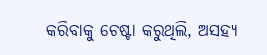କରିବାକୁ ଚେଷ୍ଟା କରୁଥିଲି, ଅସହ୍ୟ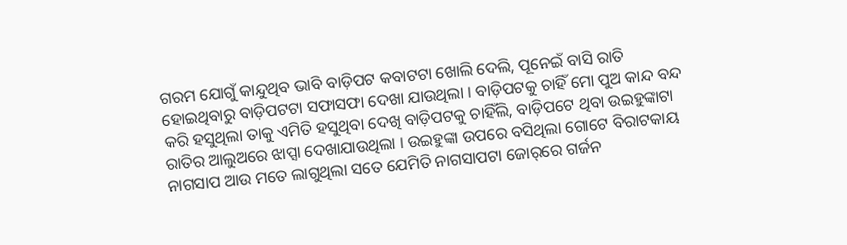ଗରମ ଯୋଗୁଁ କାନ୍ଦୁଥିବ ଭାବି ବାଡ଼ିପଟ କବାଟଟା ଖୋଲି ଦେଲି, ପୂନେଇଁ ବାସି ରାତି ହୋଇଥିବାରୁ ବାଡ଼ିପଟଟା ସଫାସଫା ଦେଖା ଯାଉଥିଲା । ବାଡ଼ିପଟକୁ ଚାହିଁ ମୋ ପୁଅ କାନ୍ଦ ବନ୍ଦ କରି ହସୁଥିଲା ତାକୁ ଏମିତି ହସୁଥିବା ଦେଖି ବାଡ଼ିପଟକୁ ଚାହିଁଲି, ବାଡ଼ିପଟେ ଥିବା ଉଇହୁଙ୍କାଟା ରାତିର ଆଲୁଅରେ ଝାପ୍ସା ଦେଖାଯାଉଥିଲା । ଉଇହୁଙ୍କା ଉପରେ ବସିଥିଲା ଗୋଟେ ବିରାଟକାୟ ନାଗସାପ ଆଉ ମତେ ଲାଗୁଥିଲା ସତେ ଯେମିତି ନାଗସାପଟା ଜୋର୍‌ରେ ଗର୍ଜନ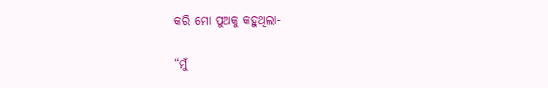କରି ମୋ ପୁଅକୁ କହୁଥିଲା-

“ମୁଁ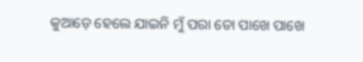କୁଆଡ଼େ ହେଲେ ଯାଇନି ମୁଁ ପରା ତୋ ପାଖେ ପାଖେ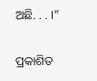ଅଛି. . . ।”

ପ୍ରକାଶିତ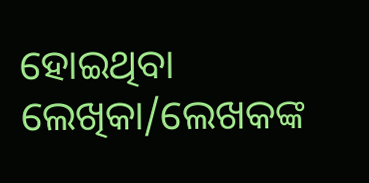ହୋଇଥିବା ଲେଖିକା/ଲେଖକଙ୍କ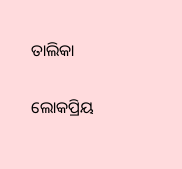ତାଲିକା

ଲୋକପ୍ରିୟ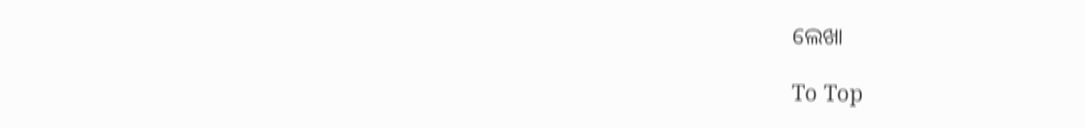ଲେଖା

To Top